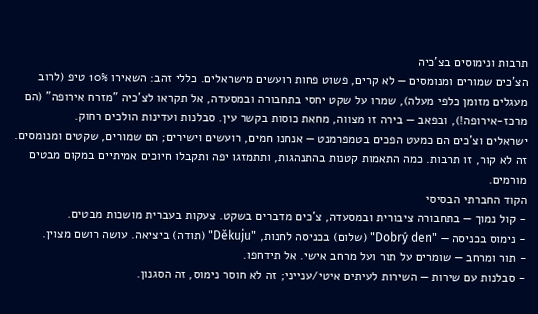תרבות ונימוסים בצ'כיה
הצ'כים שמורים ומנומסים — לא קרים, פשוט פחות רועשים מישראלים. כללי זהב: השאירו 10% טיפ (לרוב מעגלים מזומן כלפי מעלה), שמרו על שקט יחסי בתחבורה ובמסעדה, אל תקראו לצ'כיה "מזרח אירופה" (הם מרכז-אירופה!), ובפאב — בירה זו מצווה, מחאת כוסות בקשר עין. סבלנות ועדינות הולכים רחוק.
ישראלים וצ'כים הם כמעט הפכים בטמפרמנט — אנחנו חמים, רועשים וישירים; הם שמורים, שקטים ומנומסים. זה לא קור, זו תרבות. כמה התאמות קטנות בהתנהגות, ותתמזגו יפה ותקבלו חיוכים אמיתיים במקום מבטים מורמים.
הקוד החברתי הבסיסי
- קול נמוך — בתחבורה ציבורית ובמסעדה, צ'כים מדברים בשקט. צעקות בעברית מושכות מבטים.
- נימוס בכניסה — "Dobrý den" (שלום) בכניסה לחנות, "Děkuju" (תודה) ביציאה. עושה רושם מצוין.
- תור ומרחב — שומרים על תור ועל מרחב אישי. אל תידחפו.
- סבלנות עם שירות — השירות לעיתים איטי/ענייני; זה לא חוסר נימוס, זה הסגנון.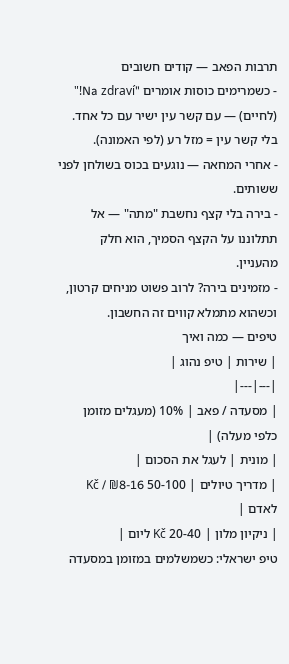תרבות הפאב — קודים חשובים
- כשמרימים כוסות אומרים "Na zdraví!" (לחיים) — עם קשר עין ישיר עם כל אחד. בלי קשר עין = מזל רע (לפי האמונה).
- אחרי המחאה — נוגעים בכוס בשולחן לפני ששותים.
- בירה בלי קצף נחשבת "מתה" — אל תתלוננו על הקצף הסמיך, הוא חלק מהעניין.
- מזמינים בירה? לרוב פשוט מניחים קרטון, וכשהוא מתמלא קווים זה החשבון.
טיפים — כמה ואיך
| שירות | טיפ נהוג |
|---|---|
| מסעדה / פאב | 10% (מעגלים מזומן כלפי מעלה) |
| מונית | לעגל את הסכום |
| מדריך טיולים | 50-100 Kč / ₪8-16 לאדם |
| ניקיון מלון | 20-40 Kč ליום |
טיפ ישראלי: כשמשלמים במזומן במסעדה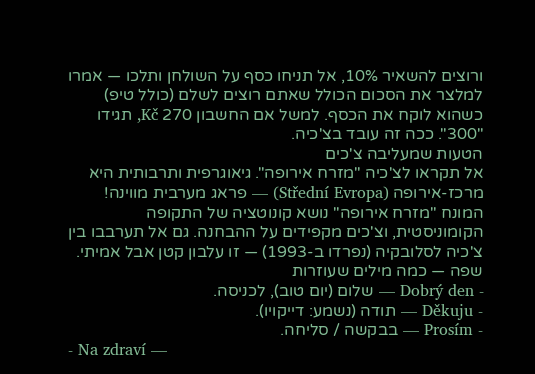ורוצים להשאיר 10%, אל תניחו כסף על השולחן ותלכו — אמרו למלצר את הסכום הכולל שאתם רוצים לשלם (כולל טיפ) כשהוא לוקח את הכסף. למשל אם החשבון 270 Kč, תגידו "300". ככה זה עובד בצ'כיה.
הטעות שמעליבה צ'כים
אל תקראו לצ'כיה "מזרח אירופה". גיאוגרפית ותרבותית היא מרכז-אירופה (Střední Evropa) — פראג מערבית מווינה! המונח "מזרח אירופה" נושא קונוטציה של התקופה הקומוניסטית, וצ'כים מקפידים על ההבחנה. גם אל תערבבו בין צ'כיה לסלובקיה (נפרדו ב-1993) — זו עלבון קטן אבל אמיתי.
שפה — כמה מילים שעוזרות
- Dobrý den — שלום (יום טוב), לכניסה.
- Děkuju — תודה (נשמע: דייקויו).
- Prosím — בבקשה / סליחה.
- Na zdraví —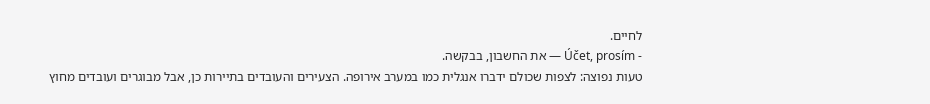לחיים.
- Účet, prosím — את החשבון, בבקשה.
טעות נפוצה: לצפות שכולם ידברו אנגלית כמו במערב אירופה. הצעירים והעובדים בתיירות כן, אבל מבוגרים ועובדים מחוץ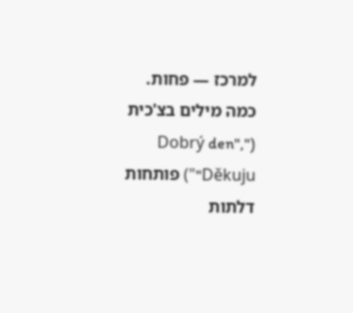למרכז — פחות. כמה מילים בצ'כית ("Dobrý den", "Děkuju") פותחות דלתות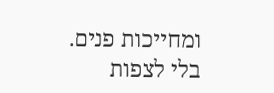ומחייכות פנים. בלי לצפות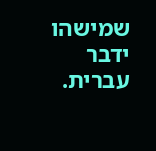שמישהו ידבר עברית.